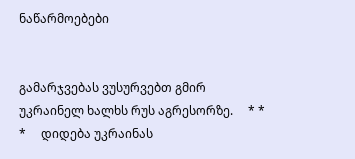ნაწარმოებები


გამარჯვებას ვუსურვებთ გმირ უკრაინელ ხალხს რუს აგრესორზე.     * * *     დიდება უკრაინას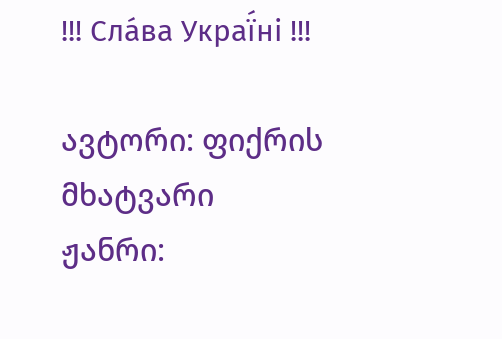!!! Сла́ва Украї́ні !!!

ავტორი: ფიქრის მხატვარი
ჟანრი: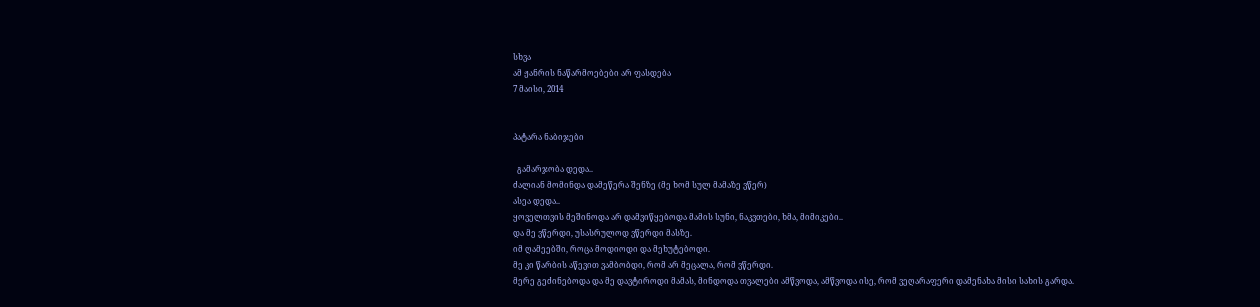სხვა
ამ ჟანრის ნაწარმოებები არ ფასდება
7 მაისი, 2014


პატარა ნაბიჯები

  გამარჯობა დედა..
ძალიან მომინდა დამეწერა შენზე (მე ხომ სულ მამაზე ვწერ)
ასეა დედა..
ყოველთვის მეშინოდა არ დამვიწყებოდა მამის სუნი, ნაკვთები, ხმა, მიმიკები..
და მე ვწერდი, უსასრულოდ ვწერდი მასზე.
იმ ღამეებში, როცა მოდიოდი და მეხუტებოდი.
მე კი წარბის აწევით ვამბობდი, რომ არ მეცალა, რომ ვწერდი.
მერე გეძინებოდა და მე დავტიროდი მამას, მინდოდა თვალები ამწვოდა, ამწვოდა ისე, რომ ვეღარაფერი დამენახა მისი სახის გარდა.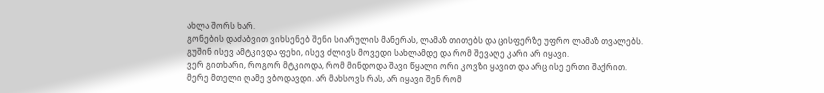ახლა შორს ხარ.
გონების დაძაბვით ვიხსენებ შენი სიარულის მანერას, ლამაზ თითებს და ცისფერზე უფრო ლამაზ თვალებს.
გუშინ ისევ ამტკივდა ფეხი, ისევ ძლივს მოვედი სახლამდე და რომ შევაღე კარი არ იყავი.
ვერ გითხარი, როგორ მტკიოდა, რომ მინდოდა შავი წყალი ორი კოვზი ყავით და არც ისე ერთი შაქრით.
მერე მთელი ღამე ვბოდავდი. არ მახსოვს რას, არ იყავი შენ რომ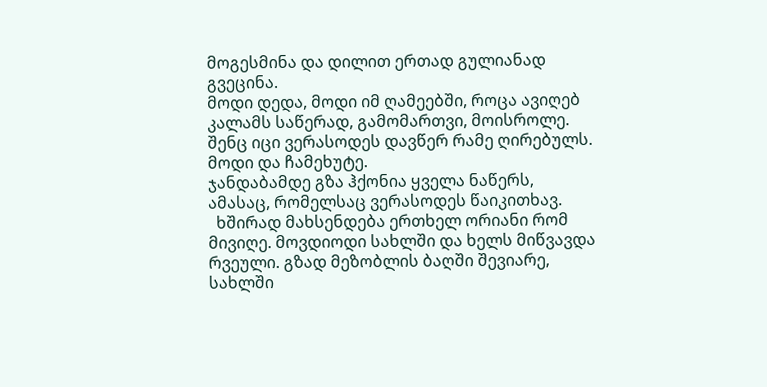მოგესმინა და დილით ერთად გულიანად გვეცინა.
მოდი დედა, მოდი იმ ღამეებში, როცა ავიღებ კალამს საწერად, გამომართვი, მოისროლე.
შენც იცი ვერასოდეს დავწერ რამე ღირებულს.
მოდი და ჩამეხუტე.
ჯანდაბამდე გზა ჰქონია ყველა ნაწერს, ამასაც, რომელსაც ვერასოდეს წაიკითხავ.
  ხშირად მახსენდება ერთხელ ორიანი რომ მივიღე. მოვდიოდი სახლში და ხელს მიწვავდა რვეული. გზად მეზობლის ბაღში შევიარე, სახლში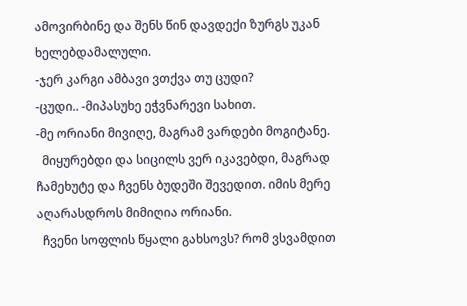ამოვირბინე და შენს წინ დავდექი ზურგს უკან ხელებდამალული.
-ჯერ კარგი ამბავი ვთქვა თუ ცუდი?
-ცუდი.. -მიპასუხე ეჭვნარევი სახით.
-მე ორიანი მივიღე, მაგრამ ვარდები მოგიტანე.
  მიყურებდი და სიცილს ვერ იკავებდი, მაგრად ჩამეხუტე და ჩვენს ბუდეში შევედით. იმის მერე აღარასდროს მიმიღია ორიანი.
  ჩვენი სოფლის წყალი გახსოვს? რომ ვსვამდით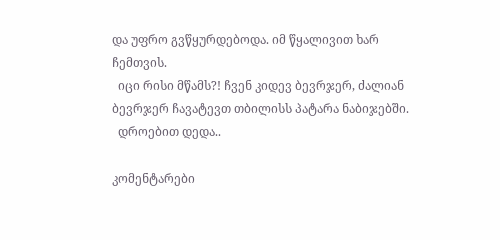და უფრო გვწყურდებოდა. იმ წყალივით ხარ ჩემთვის.
  იცი რისი მწამს?! ჩვენ კიდევ ბევრჯერ, ძალიან ბევრჯერ ჩავატევთ თბილისს პატარა ნაბიჯებში.
  დროებით დედა..

კომენტარები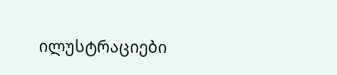ილუსტრაციები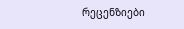რეცენზიები